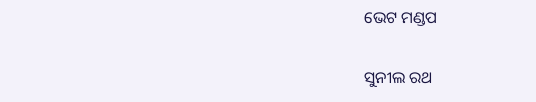ଭେଟ ମଣ୍ଡପ

ସୁନୀଲ ରଥ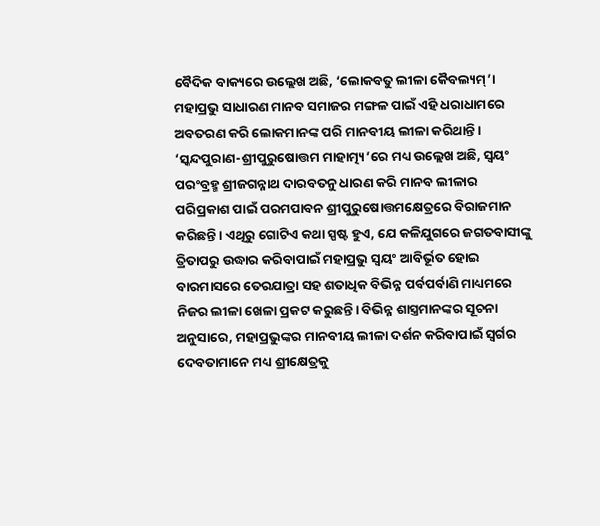ବୈଦିକ ବାକ୍ୟରେ ଉଲ୍ଲେଖ ଅଛି, ‘ଲୋକବତୁ ଲୀଳା କୈବଲ୍ୟମ୍‌’। ମହାପ୍ରଭୁ ସାଧାରଣ ମାନବ ସମାଜର ମଙ୍ଗଳ ପାଇଁ ଏହି ଧରାଧାମରେ ଅବତରଣ କରି ଲୋକମାନଙ୍କ ପରି ମାନବୀୟ ଲୀଳା କରିଥାନ୍ତି। ‘ସ୍କନ୍ଦପୁରାଣ-ଶ୍ରୀପୁରୁଷୋତ୍ତମ ମାହାତ୍ମ୍ୟ’ରେ ମଧ୍ୟ ଉଲ୍ଲେଖ ଅଛି, ସ୍ୱୟଂ ପରଂବ୍ରହ୍ମ ଶ୍ରୀଜଗନ୍ନାଥ ଦାରବତନୁ ଧାରଣ କରି ମାନବ ଲୀଳାର ପରିପ୍ରକାଶ ପାଇଁ ପରମପାବନ ଶ୍ରୀପୁରୁଷୋତ୍ତମକ୍ଷେତ୍ରରେ ବିରାଜମାନ କରିଛନ୍ତି। ଏଥିରୁ ଗୋଟିଏ କଥା ସ୍ପଷ୍ଟ ହୁଏ, ଯେ କଳିଯୁଗରେ ଜଗତବାସୀଙ୍କୁ ତ୍ରିତାପରୁ ଉଦ୍ଧାର କରିବାପାଇଁ ମହାପ୍ରଭୁ ସ୍ୱୟଂ ଆବିର୍ଭୂତ ହୋଇ ବାରମାସରେ ତେରଯାତ୍ରା ସହ ଶତାଧିକ ବିଭିନ୍ନ ପର୍ବପର୍ବାଣି ମାଧ୍ୟମରେ ନିଜର ଲୀଳା ଖେଳା ପ୍ରକଟ କରୁଛନ୍ତି। ବିଭିନ୍ନ ଶାସ୍ତ୍ରମାନଙ୍କର ସୂଚନା ଅନୁସାରେ, ମହାପ୍ରଭୁଙ୍କର ମାନବୀୟ ଲୀଳା ଦର୍ଶନ କରିବାପାଇଁ ସ୍ୱର୍ଗର ଦେବତାମାନେ ମଧ୍ୟ ଶ୍ରୀକ୍ଷେତ୍ରକୁ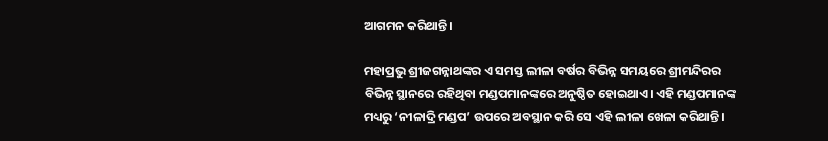ଆଗମନ କରିଥାନ୍ତି।

ମହାପ୍ରଭୁ ଶ୍ରୀଜଗନ୍ନାଥଙ୍କର ଏ ସମସ୍ତ ଲୀଳା ବର୍ଷର ବିଭିନ୍ନ ସମୟରେ ଶ୍ରୀମନ୍ଦିରର ବିଭିନ୍ନ ସ୍ଥାନରେ ରହିଥିବା ମଣ୍ଡପମାନଙ୍କରେ ଅନୁଷ୍ଠିତ ହୋଇଥାଏ। ଏହି ମଣ୍ଡପମାନଙ୍କ ମଧ୍ୟରୁ ‘ନୀଳାଦ୍ରି ମଣ୍ଡପ’ ଉପରେ ଅବସ୍ଥାନ କରି ସେ ଏହି ଲୀଳା ଖେଳା କରିଥାନ୍ତି।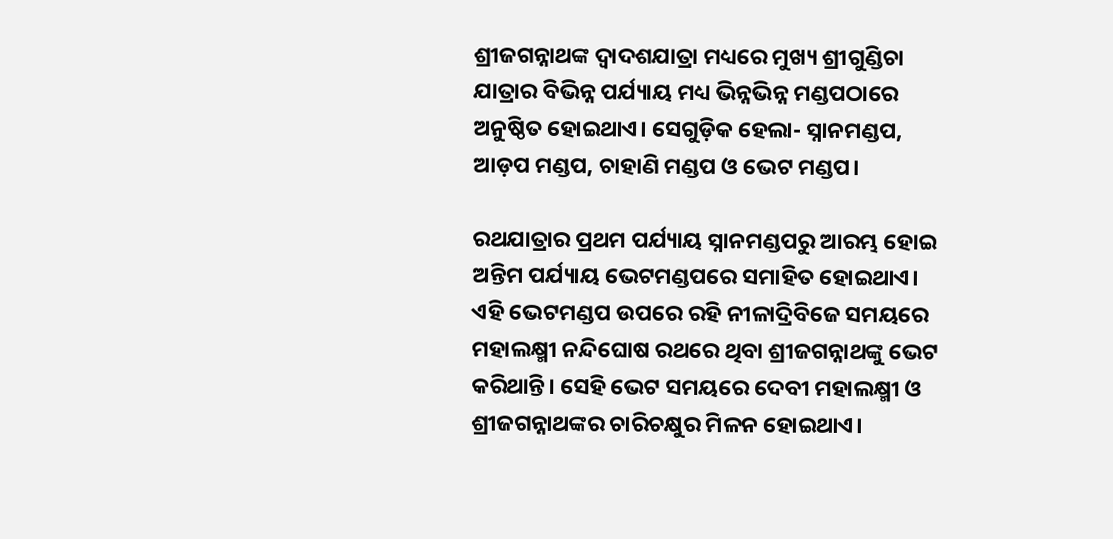ଶ୍ରୀଜଗନ୍ନାଥଙ୍କ ଦ୍ୱାଦଶଯାତ୍ରା ମଧ୍ୟରେ ମୁଖ୍ୟ ଶ୍ରୀଗୁଣ୍ଡିଚା ଯାତ୍ରାର ବିଭିନ୍ନ ପର୍ଯ୍ୟାୟ ମଧ୍ୟ ଭିନ୍ନଭିନ୍ନ ମଣ୍ଡପଠାରେ ଅନୁଷ୍ଠିତ ହୋଇଥାଏ। ସେଗୁଡ଼ିକ ହେଲା- ସ୍ନାନମଣ୍ଡପ, ଆଡ଼ପ ମଣ୍ଡପ, ଚାହାଣି ମଣ୍ଡପ ଓ ଭେଟ ମଣ୍ଡପ।

ରଥଯାତ୍ରାର ପ୍ରଥମ ପର୍ଯ୍ୟାୟ ସ୍ନାନମଣ୍ଡପରୁ ଆରମ୍ଭ ହୋଇ ଅନ୍ତିମ ପର୍ଯ୍ୟାୟ ଭେଟମଣ୍ଡପରେ ସମାହିତ ହୋଇଥାଏ। ଏହି ଭେଟମଣ୍ଡପ ଉପରେ ରହି ନୀଳାଦ୍ରିବିଜେ ସମୟରେ ମହାଲକ୍ଷ୍ମୀ ନନ୍ଦିଘୋଷ ରଥରେ ଥିବା ଶ୍ରୀଜଗନ୍ନାଥଙ୍କୁ ଭେଟ କରିଥାନ୍ତି। ସେହି ଭେଟ ସମୟରେ ଦେବୀ ମହାଲକ୍ଷ୍ମୀ ଓ ଶ୍ରୀଜଗନ୍ନାଥଙ୍କର ଚାରିଚକ୍ଷୁର ମିଳନ ହୋଇଥାଏ।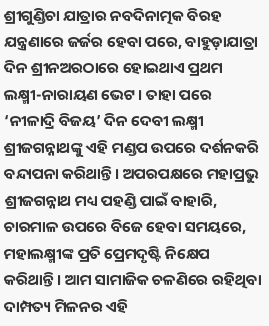ଶ୍ରୀଗୁଣ୍ଡିଚା ଯାତ୍ରାର ନବଦିନାତ୍ମକ ବିରହ ଯନ୍ତ୍ରଣାରେ ଜର୍ଜର ହେବା ପରେ, ବାହୁଡ଼ାଯାତ୍ରା ଦିନ ଶ୍ରୀନଅରଠାରେ ହୋଇଥାଏ ପ୍ରଥମ ଲକ୍ଷ୍ମୀ-ନାରାୟଣ ଭେଟ। ତାହା ପରେ ‘ନୀଳାଦ୍ରି ବିଜୟ’ ଦିନ ଦେବୀ ଲକ୍ଷ୍ମୀ ଶ୍ରୀଜଗନ୍ନାଥଙ୍କୁ ଏହି ମଣ୍ଡପ ଉପରେ ଦର୍ଶନକରି ବନ୍ଦାପନା କରିଥାନ୍ତି। ଅପରପକ୍ଷରେ ମହାପ୍ରଭୁ ଶ୍ରୀଜଗନ୍ନାଥ ମଧ୍ୟ ପହଣ୍ଡି ପାଇଁ ବାହାରି, ଚାରମାଳ ଉପରେ ବିଜେ ହେବା ସମୟରେ, ମହାଲକ୍ଷ୍ମୀଙ୍କ ପ୍ରତି ପ୍ରେମଦୃଷ୍ଟି ନିକ୍ଷେପ କରିଥାନ୍ତି। ଆମ ସାମାଜିକ ଚଳଣିରେ ରହିଥିବା ଦାମ୍ପତ୍ୟ ମିଳନର ଏହି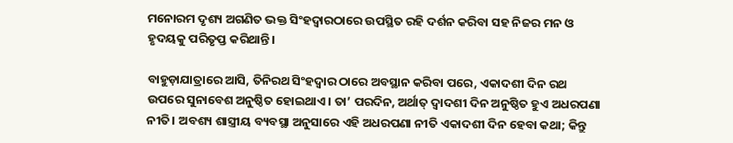ମନୋରମ ଦୃଶ୍ୟ ଅଗଣିତ ଭକ୍ତ ସିଂହଦ୍ୱାରଠାରେ ଉପସ୍ଥିତ ରହି ଦର୍ଶନ କରିବା ସହ ନିଜର ମନ ଓ ହୃଦୟକୁ ପରିତୃପ୍ତ କରିଥାନ୍ତି।

ବାହୁଡ଼ାଯାତ୍ରାରେ ଆସି, ତିନିରଥ ସିଂହଦ୍ୱାର ଠାରେ ଅବସ୍ଥାନ କରିବା ପରେ, ଏକାଦଶୀ ଦିନ ରଥ ଉପରେ ସୁନାବେଶ ଅନୁଷ୍ଠିତ ହୋଇଥାଏ। ତା’ ପରଦିନ, ଅର୍ଥାତ୍ ଦ୍ୱାଦଶୀ ଦିନ ଅନୁଷ୍ଠିତ ହୁଏ ଅଧରପଣା ନୀତି। ଅବଶ୍ୟ ଶାସ୍ତ୍ରୀୟ ବ୍ୟବସ୍ଥା ଅନୁସାରେ ଏହି ଅଧରପଣା ନୀତି ଏକାଦଶୀ ଦିନ ହେବା କଥା; କିନ୍ତୁ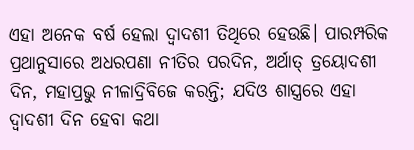ଏହା ଅନେକ ବର୍ଷ ହେଲା ଦ୍ୱାଦଶୀ ତିଥିରେ ହେଉଛି। ପାରମ୍ପରିକ ପ୍ରଥାନୁସାରେ ଅଧରପଣା ନୀତିର ପରଦିନ, ଅର୍ଥାତ୍ ତ୍ରୟୋଦଶୀ ଦିନ, ମହାପ୍ରଭୁ ନୀଳାଦ୍ରିବିଜେ କରନ୍ତି; ଯଦିଓ ଶାସ୍ତ୍ରରେ ଏହା ଦ୍ୱାଦଶୀ ଦିନ ହେବା କଥା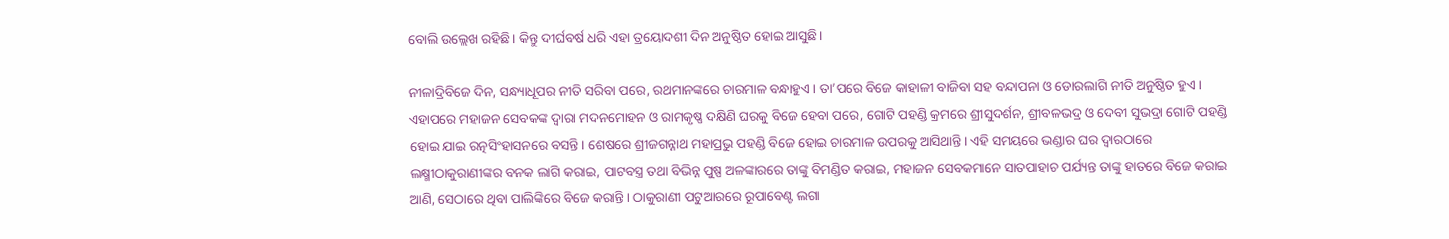ବୋଲି ଉଲ୍ଲେଖ ରହିଛି। କିନ୍ତୁ ଦୀର୍ଘବର୍ଷ ଧରି ଏହା ତ୍ରୟୋଦଶୀ ଦିନ ଅନୁଷ୍ଠିତ ହୋଇ ଆସୁଛି।

ନୀଳାଦ୍ରିବିଜେ ଦିନ, ସନ୍ଧ୍ୟାଧୂପର ନୀତି ସରିବା ପରେ, ରଥମାନଙ୍କରେ ଚାରମାଳ ବନ୍ଧାହୁଏ। ତା’ପରେ ବିଜେ କାହାଳୀ ବାଜିବା ସହ ବନ୍ଦାପନା ଓ ଡୋରଲାଗି ନୀତି ଅନୁଷ୍ଠିତ ହୁଏ। ଏହାପରେ ମହାଜନ ସେବକଙ୍କ ଦ୍ୱାରା ମଦନମୋହନ ଓ ରାମକୃଷ୍ଣ ଦକ୍ଷିଣି ଘରକୁ ବିଜେ ହେବା ପରେ, ଗୋଟି ପହଣ୍ଡି କ୍ରମରେ ଶ୍ରୀସୁଦର୍ଶନ, ଶ୍ରୀବଳଭଦ୍ର ଓ ଦେବୀ ସୁଭଦ୍ରା ଗୋଟି ପହଣ୍ଡି ହୋଇ ଯାଇ ରତ୍ନସିଂହାସନରେ ବସନ୍ତି। ଶେଷରେ ଶ୍ରୀଜଗନ୍ନାଥ ମହାପ୍ରଭୁ ପହଣ୍ଡି ବିଜେ ହୋଇ ଚାରମାଳ ଉପରକୁ ଆସିଥାନ୍ତି। ଏହି ସମୟରେ ଭଣ୍ଡାର ଘର ଦ୍ୱାରଠାରେ ଲକ୍ଷ୍ମୀଠାକୁରାଣୀଙ୍କର ବନକ ଲାଗି କରାଇ, ପାଟବସ୍ତ୍ର ତଥା ବିଭିନ୍ନ ପୁଷ୍ପ ଅଳଙ୍କାରରେ ତାଙ୍କୁ ବିମଣ୍ଡିତ କରାଇ, ମହାଜନ ସେବକମାନେ ସାତପାହାଚ ପର୍ଯ୍ୟନ୍ତ ତାଙ୍କୁ ହାତରେ ବିଜେ କରାଇ ଆଣି, ସେଠାରେ ଥିବା ପାଲିଙ୍କିରେ ବିଜେ କରାନ୍ତି। ଠାକୁରାଣୀ ପଟୁଆରରେ ରୂପାବେଣ୍ଟ ଲଗା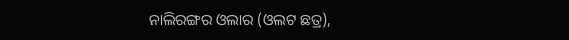ନାଲିରଙ୍ଗର ଓଲାର (ଓଲଟ ଛତ୍ର),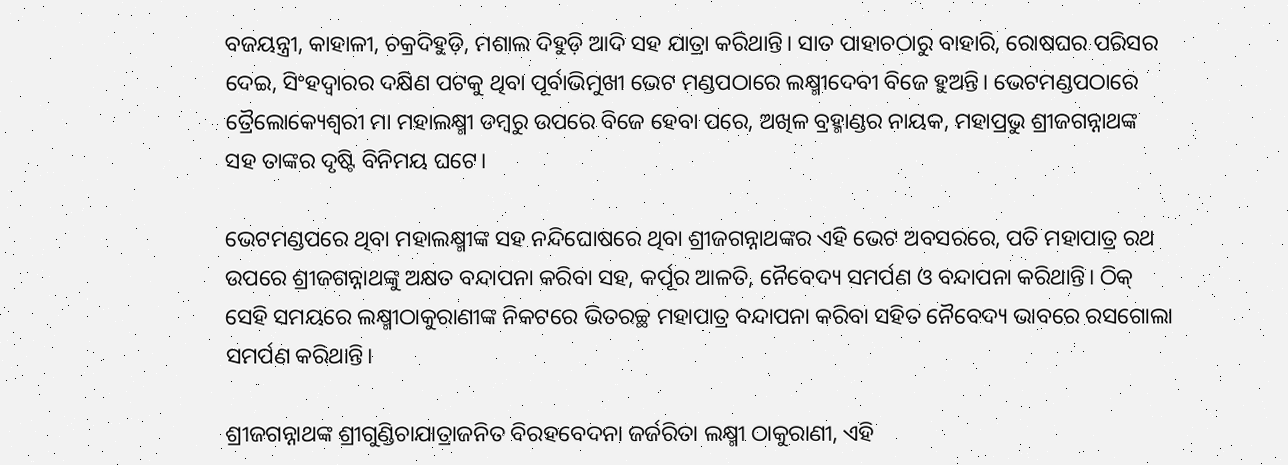ବଜୟନ୍ତ୍ରୀ, କାହାଳୀ, ଚକ୍ରଦିହୁଡ଼ି, ମଶାଲ ଦିହୁଡ଼ି ଆଦି ସହ ଯାତ୍ରା କରିଥାନ୍ତି। ସାତ ପାହାଚଠାରୁ ବାହାରି, ରୋଷଘର ପରିସର ଦେଇ, ସିଂହଦ୍ୱାରର ଦକ୍ଷିଣ ପଟକୁ ଥିବା ପୂର୍ବାଭିମୁଖୀ ଭେଟ ମଣ୍ଡପଠାରେ ଲକ୍ଷ୍ମୀଦେବୀ ବିଜେ ହୁଅନ୍ତି। ଭେଟମଣ୍ଡପଠାରେ ତ୍ରୈଲୋକ୍ୟେଶ୍ୱରୀ ମା ମହାଲକ୍ଷ୍ମୀ ଡମ୍ବରୁ ଉପରେ ବିଜେ ହେବା ପରେ, ଅଖିଳ ବ୍ରହ୍ମାଣ୍ଡର ନାୟକ, ମହାପ୍ରଭୁ ଶ୍ରୀଜଗନ୍ନାଥଙ୍କ ସହ ତାଙ୍କର ଦୃଷ୍ଟି ବିନିମୟ ଘଟେ।

ଭେଟମଣ୍ଡପରେ ଥିବା ମହାଲକ୍ଷ୍ମୀଙ୍କ ସହ ନନ୍ଦିଘୋଷରେ ଥିବା ଶ୍ରୀଜଗନ୍ନାଥଙ୍କର ଏହି ଭେଟ ଅବସରରେ, ପତି ମହାପାତ୍ର ରଥ ଉପରେ ଶ୍ରୀଜଗନ୍ନାଥଙ୍କୁ ଅକ୍ଷତ ବନ୍ଦାପନା କରିବା ସହ, କର୍ପୂର ଆଳତି, ନୈବେଦ୍ୟ ସମର୍ପଣ ଓ ବନ୍ଦାପନା କରିଥାନ୍ତି। ଠିକ୍ ସେହି ସମୟରେ ଲକ୍ଷ୍ମୀଠାକୁରାଣୀଙ୍କ ନିକଟରେ ଭିତରଚ୍ଛ ମହାପାତ୍ର ବନ୍ଦାପନା କରିବା ସହିତ ନୈବେଦ୍ୟ ଭାବରେ ରସଗୋଲା ସମର୍ପଣ କରିଥାନ୍ତି।

ଶ୍ରୀଜଗନ୍ନାଥଙ୍କ ଶ୍ରୀଗୁଣ୍ଡିଚାଯାତ୍ରାଜନିତ ବିରହବେଦନା ଜର୍ଜରିତା ଲକ୍ଷ୍ମୀ ଠାକୁରାଣୀ, ଏହି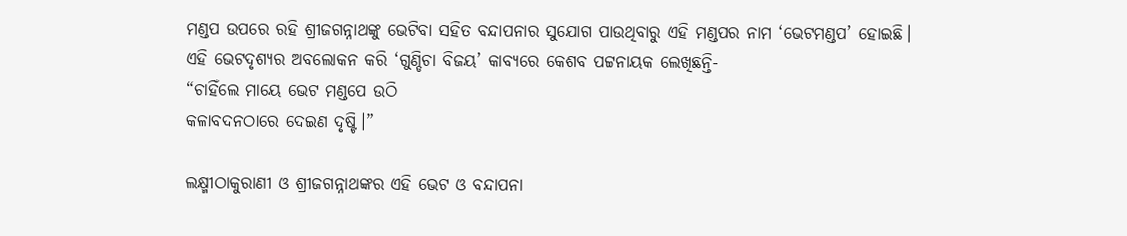ମଣ୍ଡପ ଉପରେ ରହି ଶ୍ରୀଜଗନ୍ନାଥଙ୍କୁ ଭେଟିବା ସହିତ ବନ୍ଦାପନାର ସୁଯୋଗ ପାଉଥିବାରୁ ଏହି ମଣ୍ଡପର ନାମ ‘ଭେଟମଣ୍ଡପ’ ହୋଇଛି।
ଏହି ଭେଟଦୃଶ୍ୟର ଅବଲୋକନ କରି ‘ଗୁଣ୍ଡିଚା ବିଜୟ’ କାବ୍ୟରେ କେଶବ ପଟ୍ଟନାୟକ ଲେଖିଛନ୍ତି-
“ଚାହିଁଲେ ମାୟେ ଭେଟ ମଣ୍ଡପେ ଉଠି
କଳାବଦନଠାରେ ଦେଇଣ ଦୃଷ୍ଟି।”

ଲକ୍ଷ୍ମୀଠାକୁରାଣୀ ଓ ଶ୍ରୀଜଗନ୍ନାଥଙ୍କର ଏହି ଭେଟ ଓ ବନ୍ଦାପନା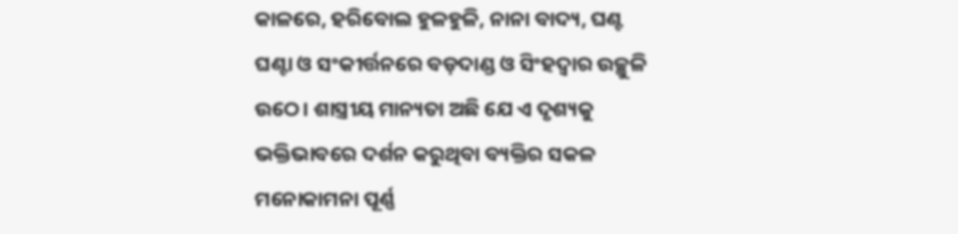କାଳରେ, ହରିବୋଲ ହୁଳହୁଳି, ନାନା ବାଦ୍ୟ, ଘଣ୍ଟ ଘଣ୍ଟା ଓ ସଂକୀର୍ତ୍ତନରେ ବଡ଼ଦାଣ୍ଡ ଓ ସିଂହଦ୍ୱାର ଉଚ୍ଛୁଳି ଉଠେ। ଶାସ୍ତ୍ରୀୟ ମାନ୍ୟତା ଅଛି ଯେ ଏ ଦୃଶ୍ୟକୁ ଭକ୍ତିଭାବରେ ଦର୍ଶନ କରୁଥିବା ବ୍ୟକ୍ତିର ସକଳ ମନୋକାମନା ପୂର୍ଣ୍ଣ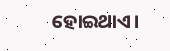ହୋଇଥାଏ।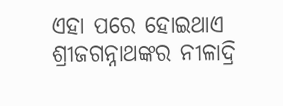ଏହା ପରେ ହୋଇଥାଏ ଶ୍ରୀଜଗନ୍ନାଥଙ୍କର ନୀଳାଦ୍ରି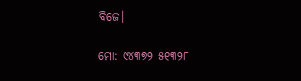ବିଜେ।

ମୋ: ୯୪୩୭୨ ୫୧୩୨୮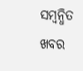ସମ୍ବନ୍ଧିତ ଖବର